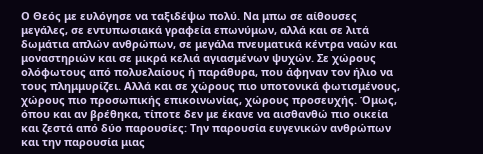Ο Θεός με ευλόγησε να ταξιδέψω πολύ. Να μπω σε αίθουσες μεγάλες, σε εντυπωσιακά γραφεία επωνύμων, αλλά και σε λιτά δωμάτια απλών ανθρώπων, σε μεγάλα πνευματικά κέντρα ναών και μοναστηριών και σε μικρά κελιά αγιασμένων ψυχών. Σε χώρους ολόφωτους από πολυελαίους ή παράθυρα, που άφηναν τον ήλιο να τους πλημμυρίζει. Αλλά και σε χώρους πιο υποτονικά φωτισμένους, χώρους πιο προσωπικής επικοινωνίας, χώρους προσευχής. Όμως, όπου και αν βρέθηκα, τίποτε δεν με έκανε να αισθανθώ πιο οικεία και ζεστά από δύο παρουσίες: Την παρουσία ευγενικών ανθρώπων και την παρουσία μιας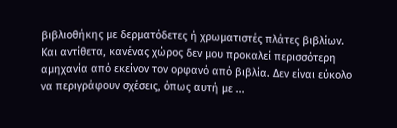βιβλιοθήκης με δερματόδετες ή χρωματιστές πλάτες βιβλίων. Και αντίθετα, κανένας χώρος δεν μου προκαλεί περισσότερη αμηχανία από εκείνον τον ορφανό από βιβλία. Δεν είναι εύκολο να περιγράφουν σχέσεις, όπως αυτή με ...